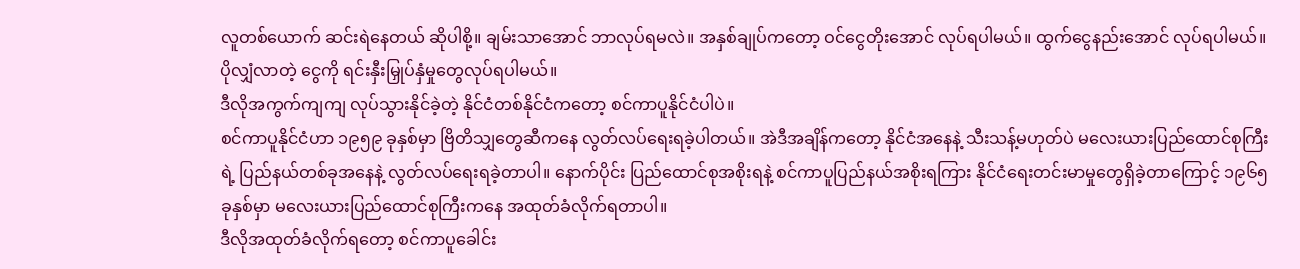လူတစ်ယောက် ဆင်းရဲနေတယ် ဆိုပါစို့။ ချမ်းသာအောင် ဘာလုပ်ရမလဲ။ အနှစ်ချုပ်ကတော့ ဝင်ငွေတိုးအောင် လုပ်ရပါမယ်။ ထွက်ငွေနည်းအောင် လုပ်ရပါမယ်။ ပိုလျှံလာတဲ့ ငွေကို ရင်းနှီးမြှုပ်နှံမှုတွေလုပ်ရပါမယ်။
ဒီလိုအကွက်ကျကျ လုပ်သွားနိုင်ခဲ့တဲ့ နိုင်ငံတစ်နိုင်ငံကတော့ စင်ကာပူနိုင်ငံပါပဲ။
စင်ကာပူနိုင်ငံဟာ ၁၉၅၉ ခုနှစ်မှာ ဗြိတိသျှတွေဆီကနေ လွတ်လပ်ရေးရခဲ့ပါတယ်။ အဲဒီအချိန်ကတော့ နိုင်ငံအနေနဲ့ သီးသန့်မဟုတ်ပဲ မလေးယားပြည်ထောင်စုကြီးရဲ့ ပြည်နယ်တစ်ခုအနေနဲ့ လွတ်လပ်ရေးရခဲ့တာပါ။ နောက်ပိုင်း ပြည်ထောင်စုအစိုးရနဲ့ စင်ကာပူပြည်နယ်အစိုးရကြား နိုင်ငံရေးတင်းမာမှုတွေရှိခဲ့တာကြောင့် ၁၉၆၅ ခုနှစ်မှာ မလေးယားပြည်ထောင်စုကြီးကနေ အထုတ်ခံလိုက်ရတာပါ။
ဒီလိုအထုတ်ခံလိုက်ရတော့ စင်ကာပူခေါင်း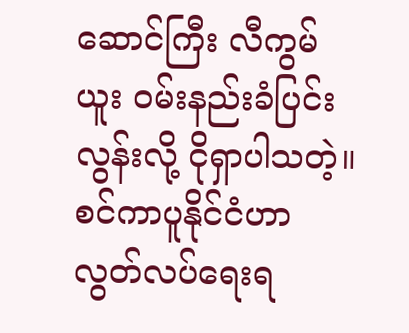ဆောင်ကြီး လီကွမ်ယူး ဝမ်းနည်းခံပြင်းလွန်းလို့ ငိုရှာပါသတဲ့။
စင်ကာပူနိုင်ငံဟာ လွတ်လပ်ရေးရ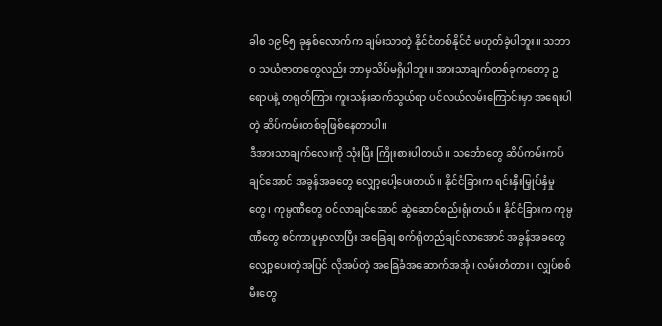ခါစ ၁၉၆၅ ခုနှစ်လောက်က ချမ်းသာတဲ့ နိုင်ငံတစ်နိုင်ငံ မဟုတ်ခဲ့ပါဘူး။ သဘာဝ သယံဇာတတွေလည်း ဘာမှသိပ်မရှိပါဘူး။ အားသာချက်တစ်ခုကတော့ ဥရောပနဲ့ တရုတ်ကြား ကူးသန်းဆက်သွယ်ရာ ပင်လယ်လမ်းကြောင်းမှာ အရေးပါတဲ့ ဆိပ်ကမ်းတစ်ခုဖြစ်နေတာပါ။
ဒီအားသာချက်လေးကို သုံးပြီး ကြိုးစားပါတယ်။ သင်္ဘောတွေ ဆိပ်ကမ်းကပ်ချင်အောင် အခွန်အခတွေ လျှော့ပေါ့ပေးတယ်။ နိုင်ငံခြားက ရင်းနှီးမြှုပ်နှံမှုတွေ၊ ကုမ္ပဏီတွေ ဝင်လာချင်အောင် ဆွဲဆောင်စည်းရုံးတယ်။ နိုင်ငံခြားက ကုမ္ပဏီတွေ စင်ကာပူမှာလာပြီး အခြေချ စက်ရုံတည်ချင်လာအောင် အခွန်အခတွေ လျှော့ပေးတဲ့အပြင် လိုအပ်တဲ့ အခြေခံအဆောက်အအုံ၊ လမ်းတံတား၊ လျှပ်စစ်မီးတွေ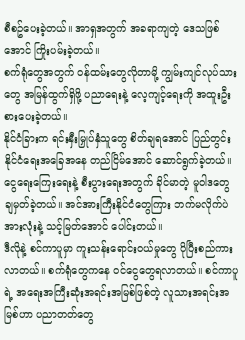စီစဥ်ပေးခဲ့တယ်။ အာရှအတွက် အခရာကျတဲ့ ဒေသဖြစ်အောင် ကြိုးပမ်းခဲ့တယ်။
စက်ရုံတွေအတွက် ဝန်ထမ်းတွေလိုတာမို့ ကျွမ်းကျင်လုပ်သားတွေ အမြန်ထွက်ရှိဖို့ ပညာရေးနဲ့ လေ့ကျင့်ရေးကို အထူးဦးစားပေးခဲ့တယ်။
နိုင်ငံခြားက ရင်းနှီးမြှုပ်နှံသူတွေ စိတ်ချရအောင် ပြည်တွင်း နိုင်ငံရေးအခြေအနေ တည်ငြိမ်အောင် ဆောင်ရွက်ခဲ့တယ်။ ငွေရေးကြေးရေးနဲ့ စီးပွားရေးအတွက် ခိုင်မာတဲ့ မူဝါဒတွေ ချမှတ်ခဲ့တယ်။ အင်အားကြီးနိုင်ငံတွေကြား ဘက်မလိုက်ပဲ အားလုံးနဲ့ သင့်မြတ်အောင် ပေါင်းတယ်။
ဒီလိုနဲ့ စင်ကာပူမှာ ကူးသန်းရောင်းဝယ်မှုတွေ ပိုပြီးစည်ကားလာတယ်။ စက်ရုံတွေကနေ ဝင်ငွေတွေရလာတယ်။ စင်ကာပူရဲ့ အရေးအကြီးဆုံးအရင်းအမြစ်ဖြစ်တဲ့ လူသားအရင်းအမြစ်ဟာ ပညာတတ်တွေ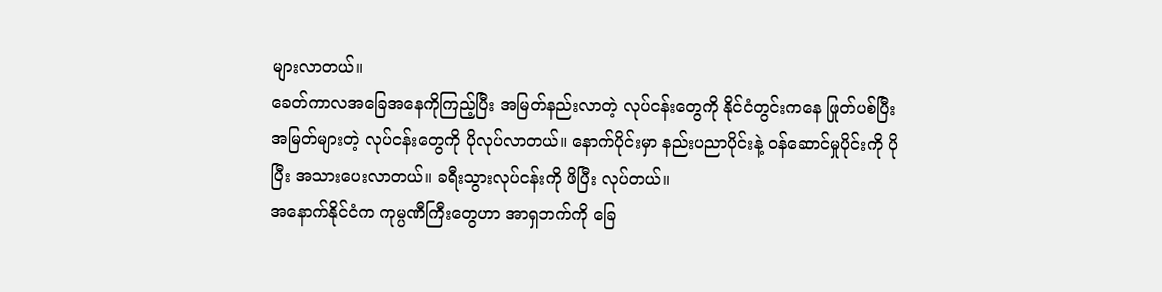များလာတယ်။
ခေတ်ကာလအခြေအနေကိုကြည့်ပြီး အမြတ်နည်းလာတဲ့ လုပ်ငန်းတွေကို နိုင်ငံတွင်းကနေ ဖြုတ်ပစ်ပြီး အမြတ်များတဲ့ လုပ်ငန်းတွေကို ပိုလုပ်လာတယ်။ နောက်ပိုင်းမှာ နည်းပညာပိုင်းနဲ့ ဝန်ဆောင်မှုပိုင်းကို ပိုပြီး အသားပေးလာတယ်။ ခရီးသွားလုပ်ငန်းကို ဖိပြီး လုပ်တယ်။
အနောက်နိုင်ငံက ကုမ္ပဏီကြီးတွေဟာ အာရှဘက်ကို ခြေ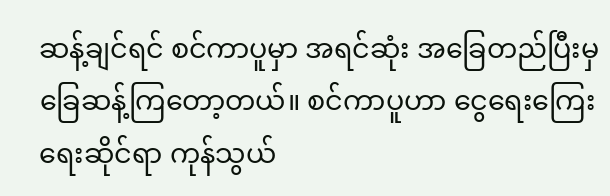ဆန့်ချင်ရင် စင်ကာပူမှာ အရင်ဆုံး အခြေတည်ပြီးမှ ခြေဆန့်ကြတော့တယ်။ စင်ကာပူဟာ ငွေရေးကြေးရေးဆိုင်ရာ ကုန်သွယ်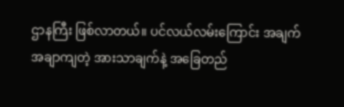ဌာနကြီး ဖြစ်လာတယ်။ ပင်လယ်လမ်းကြောင်း အချက်အချာကျတဲ့ အားသာချက်နဲ့ အခြေတည်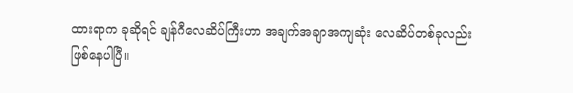ထားရာက ခုဆိုရင် ချန်ဂီလေဆိပ်ကြီးဟာ အချက်အချာအကျဆုံး လေဆိပ်တစ်ခုလည်း ဖြစ်နေပါပြီ။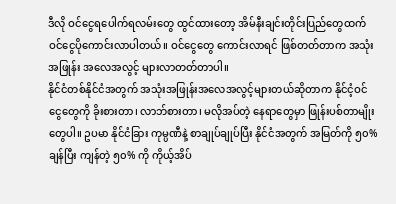ဒီလို ဝင်ငွေရပေါက်ရလမ်းတွေ ထွင်ထားတော့ အိမ်နီးချင်းတိုင်းပြည်တွေထက် ဝင်ငွေပိုကောင်းလာပါတယ်။ ဝင်ငွေတွေ ကောင်းလာရင် ဖြစ်တတ်တာက အသုံးအဖြုန်း အလေအလွင့် များလာတတ်တာပါ။
နိုင်ငံတစ်နိုင်ငံအတွက် အသုံးအဖြုန်းအလေအလွင့်များတယ်ဆိုတာက နိုင်ငံ့ဝင်ငွေတွေကို ခိုးစားတာ၊ လာဘ်စားတာ၊ မလိုအပ်တဲ့ နေရာတွေမှာ ဖြုန်းပစ်တာမျိုးတွေပါ။ ဥပမာ နိုင်ငံခြား ကုမ္ပဏီနဲ့ စာချုပ်ချုပ်ပြီး နိုင်ငံအတွက် အမြတ်ကို ၅၀% ချန်ပြီး ကျန်တဲ့ ၅၀% ကို ကိုယ့်အိပ်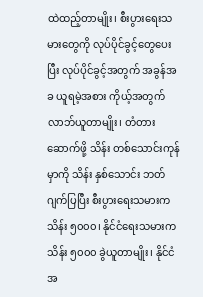ထဲထည့်တာမျိုး၊ စီးပွားရေးသမားတွေကို လုပ်ပိုင်ခွင့်တွေပေးပြီး လုပ်ပိုင်ခွင့်အတွက် အခွန်အခ ယူရမဲ့အစား ကိုယ့်အတွက် လာဘ်ယူတာမျိုး၊ တံတားဆောက်ဖို့ သိန်း တစ်သောင်းကုန်မှာကို သိန်း နှစ်သောင်း ဘတ်ဂျက်ပြပြီး စီးပွားရေးသမားက သိန်း ၅၀၀၀၊ နိုင်ငံရေးသမားက သိန်း ၅၀၀၀ ခွဲယူတာမျိုး၊ နိုင်ငံအ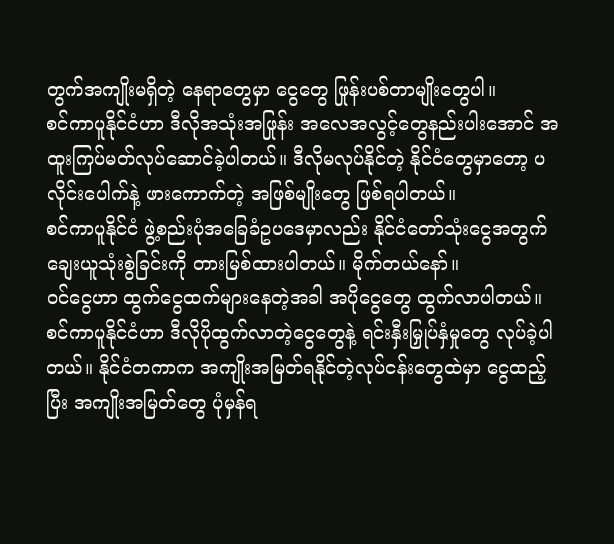တွက်အကျိုးမရှိတဲ့ နေရာတွေမှာ ငွေတွေ ဖြုန်းပစ်တာမျိုးတွေပါ။
စင်ကာပူနိုင်ငံဟာ ဒီလိုအသုံးအဖြုန်း အလေအလွင့်တွေနည်းပါးအောင် အထူးကြပ်မတ်လုပ်ဆောင်ခဲ့ပါတယ်။ ဒီလိုမလုပ်နိုင်တဲ့ နိုင်ငံတွေမှာတော့ ပလိုင်းပေါက်နဲ့ ဖားကောက်တဲ့ အဖြစ်မျိုးတွေ ဖြစ်ရပါတယ်။
စင်ကာပူနိုင်ငံ ဖွဲ့စည်းပုံအခြေခံဥပဒေမှာလည်း နိုင်ငံတော်သုံးငွေအတွက် ချေးယူသုံးစွဲခြင်းကို တားမြစ်ထားပါတယ်။ မိုက်တယ်နော်။
ဝင်ငွေဟာ ထွက်ငွေထက်များနေတဲ့အခါ အပိုငွေတွေ ထွက်လာပါတယ်။ စင်ကာပူနိုင်ငံဟာ ဒီလိုပိုထွက်လာတဲ့ငွေတွေနဲ့ ရင်းနှီးမြှုပ်နှံမှုတွေ လုပ်ခဲ့ပါတယ်။ နိုင်ငံတကာက အကျိုးအမြတ်ရနိုင်တဲ့လုပ်ငန်းတွေထဲမှာ ငွေထည့်ပြီး အကျိုးအမြတ်တွေ ပုံမှန်ရ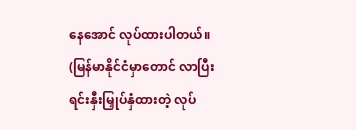နေအောင် လုပ်ထားပါတယ်။ (မြန်မာနိုင်ငံမှာတောင် လာပြီး ရင်းနှီးမြှုပ်နှံထားတဲ့ လုပ်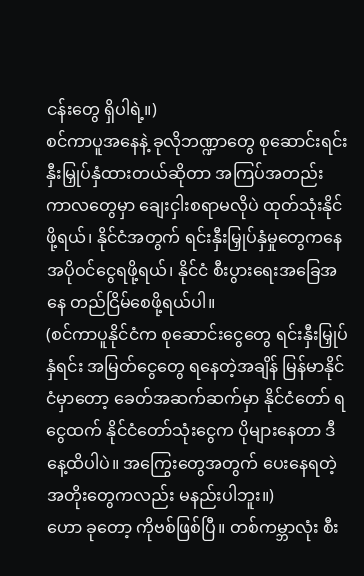ငန်းတွေ ရှိပါရဲ့။)
စင်ကာပူအနေနဲ့ ခုလိုဘဏ္ဍာတွေ စုဆောင်းရင်းနှီးမြှုပ်နှံထားတယ်ဆိုတာ အကြပ်အတည်းကာလတွေမှာ ချေးငှါးစရာမလိုပဲ ထုတ်သုံးနိုင်ဖို့ရယ်၊ နိုင်ငံအတွက် ရင်းနှီးမြှုပ်နှံမှုတွေကနေ အပိုဝင်ငွေရဖို့ရယ်၊ နိုင်ငံ စီးပွားရေးအခြေအနေ တည်ငြိမ်စေဖို့ရယ်ပါ။
(စင်ကာပူနိုင်ငံက စုဆောင်းငွေတွေ ရင်းနှီးမြှုပ်နှံရင်း အမြတ်ငွေတွေ ရနေတဲ့အချိန် မြန်မာနိုင်ငံမှာတော့ ခေတ်အဆက်ဆက်မှာ နိုင်ငံတော် ရငွေထက် နိုင်ငံတော်သုံးငွေက ပိုများနေတာ ဒီနေ့ထိပါပဲ။ အကြွေးတွေအတွက် ပေးနေရတဲ့အတိုးတွေကလည်း မနည်းပါဘူး။)
ဟော ခုတော့ ကိုဗစ်ဖြစ်ပြီ။ တစ်ကမ္ဘာလုံး စီး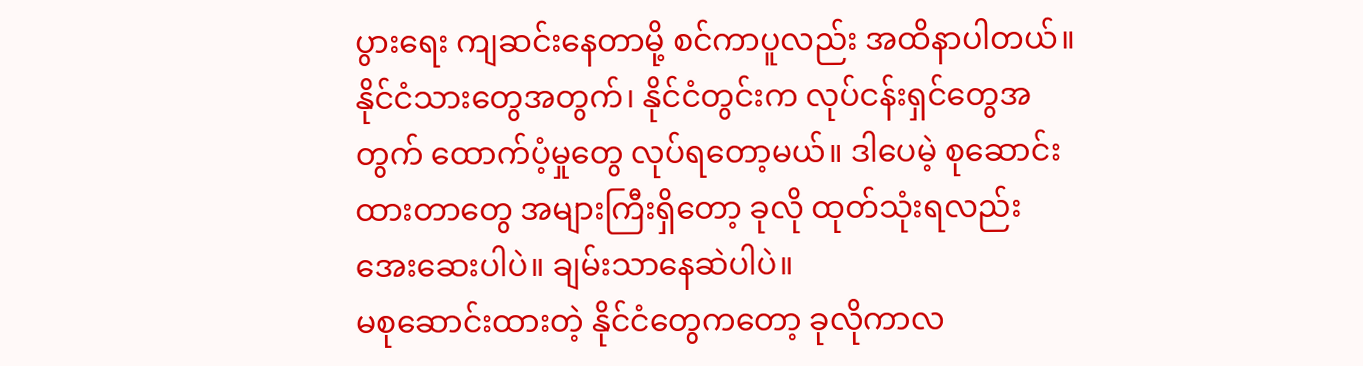ပွားရေး ကျဆင်းနေတာမို့ စင်ကာပူလည်း အထိနာပါတယ်။ နိုင်ငံသားတွေအတွက်၊ နိုင်ငံတွင်းက လုပ်ငန်းရှင်တွေအတွက် ထောက်ပံ့မှုတွေ လုပ်ရတော့မယ်။ ဒါပေမဲ့ စုဆောင်းထားတာတွေ အများကြီးရှိတော့ ခုလို ထုတ်သုံးရလည်း အေးဆေးပါပဲ။ ချမ်းသာနေဆဲပါပဲ။
မစုဆောင်းထားတဲ့ နိုင်ငံတွေကတော့ ခုလိုကာလ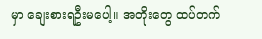မှာ ချေးစားရဦးမပေါ့။ အတိုးတွေ ထပ်တက်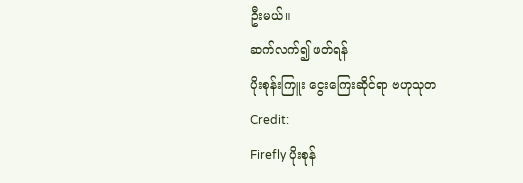ဦးမယ်။
ဆက်လက်၍ ဖတ်ရန်
ပိုးစုန်းကြူး ငွေးကြေးဆိုင်ရာ ဗဟုသုတ
Credit:
Firefly ပိုးစုန်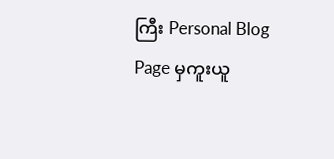ကြီး Personal Blog Page မှကူးယူ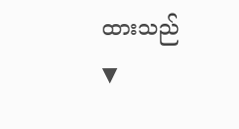ထားသည်
▼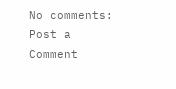No comments:
Post a Comment